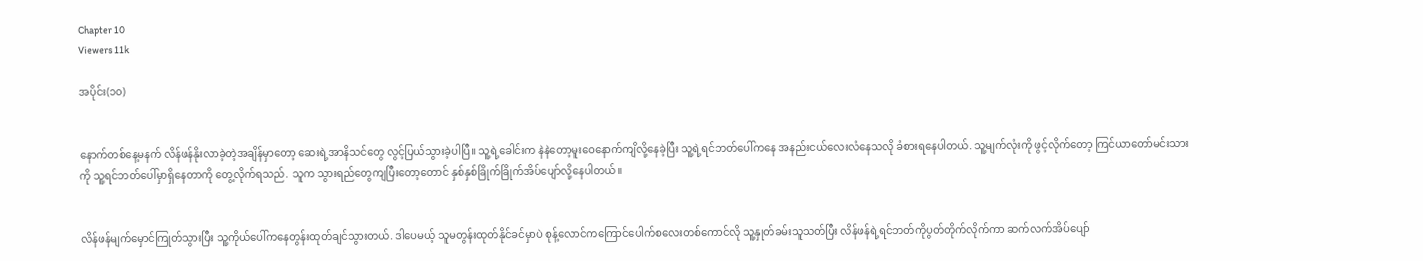Chapter 10
Viewers 11k

အပိုင်း(၁၀)


နောက်တစ်နေ့မနက် လိန်ဖန်နိုးလာခဲ့တဲ့အချိန်မှာတော့ ဆေးရဲ့အာနိသင်တွေ လွင့်ပြယ်သွားခဲ့ပါပြီ။ သူ့ရဲ့ခေါင်းက နဲနဲတော့မူးဝေနောက်ကျိလို့နေခဲ့ပြီး သူ့ရဲ့ရင်ဘတ်ပေါ်ကနေ အနည်းငယ်လေးလံနေသလို ခံစားရနေပါတယ်. သူ့မျက်လုံးကို ဖွင့်လိုက်တော့ ကြင်ယာတော်မင်းသားကို သူ့ရင်ဘတ်ပေါ်မှာရှိနေတာကို တွေ့လိုက်ရသည်. သူက သွားရည်တွေကျပြီးတော့တောင် နှစ်နှစ်ခြိုက်ခြိုက်အိပ်ပျော်လို့နေပါတယ်။


လိန်ဖန်မျက်မှောင်ကြုတ်သွားပြီး သူ့ကိုယ်ပေါ်ကနေတွန်းထုတ်ချင်သွားတယ်. ဒါပေမယ့် သူမတွန်းထုတ်နိုင်ခင်မှာပဲ စုန့်လောင်ကကြောင်ပေါက်စလေးတစ်ကောင်လို သူ့နှုတ်ခမ်းသူသတ်ပြီး လိန်ဖန်ရဲ့ရင်ဘတ်ကိုပွတ်တိုက်လိုက်ကာ ဆက်လက်အိပ်ပျော်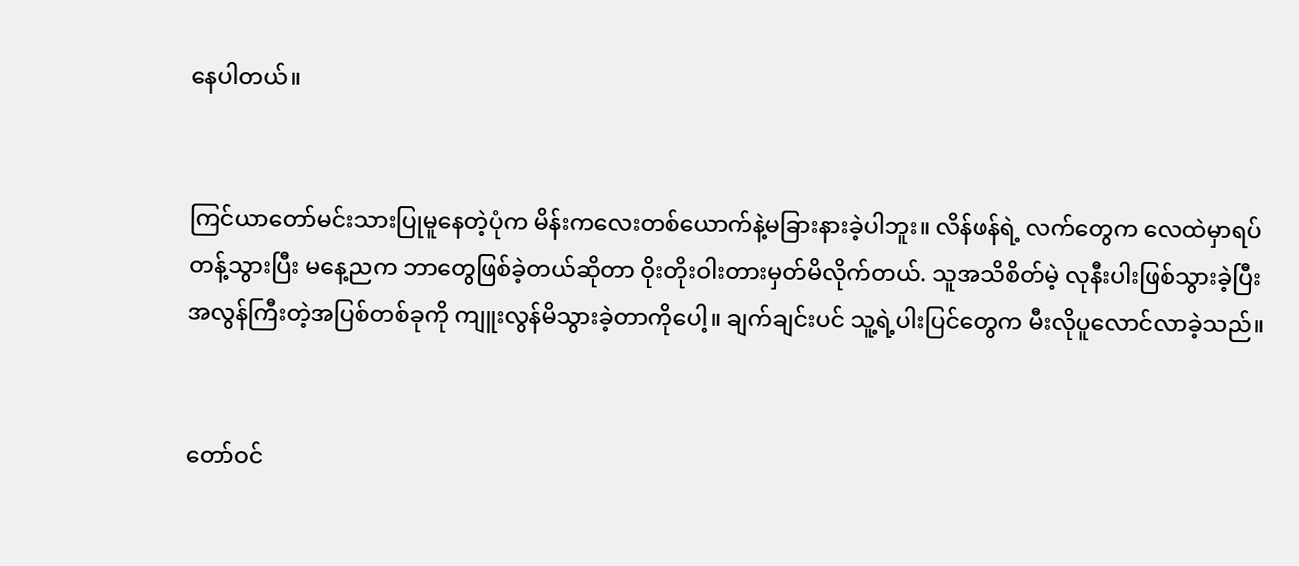နေပါတယ်။


ကြင်ယာတော်မင်းသားပြုမူနေတဲ့ပုံက မိန်းကလေးတစ်ယောက်နဲ့မခြားနားခဲ့ပါဘူး။ လိန်ဖန်ရဲ့ လက်တွေက လေထဲမှာရပ်တန့်သွားပြီး မနေ့ညက ဘာတွေဖြစ်ခဲ့တယ်ဆိုတာ ဝိုးတိုးဝါးတားမှတ်မိလိုက်တယ်. သူအသိစိတ်မဲ့ လုနီးပါးဖြစ်သွားခဲ့ပြီး အလွန်ကြီးတဲ့အပြစ်တစ်ခုကို ကျူးလွန်မိသွားခဲ့တာကိုပေါ့။ ချက်ချင်းပင် သူ့ရဲ့ပါးပြင်တွေက မီးလိုပူလောင်လာခဲ့သည်။


တော်ဝင်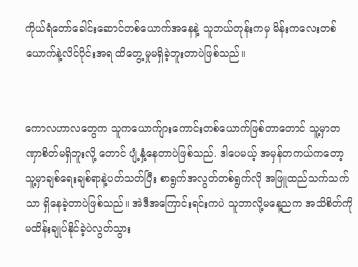ကိုယ်ရံတော်ခေါင်းဆောင်တစ်ယောက်အနေနဲ့ သူဘယ်တုန်းကမှ မိန်းကလေးတစ်ယောက်နဲ့လိင်ပိုင်းအရ ထိတွေ့မှုမရှိခဲ့ဘူးတာပဲဖြစ်သည်။


ကောလဟာလတွေက သူကယောက်ျားကောင်းတစ်ယောက်ဖြစ်တာတောင် သူ့မှာတဏှာစိတ်မရှိဘူးလို့ တောင် ပျံ့နှံ့နေတာပဲဖြစ်သည်. ဒါပေမယ့် အမှန်တကယ်ကတော့ သူ့မှာချစ်ရေးချစ်ရာနဲ့ပတ်သတ်ပြီး စာရွက်အလွတ်တစ်ရွက်လို အဖြူထည်သက်သက်သာ ရှိနေခဲ့တာပဲဖြစ်သည်။ အဲဒီအကြောင်းရင်းကပဲ သူဘာလို့မနေ့ညက အသိစိတ်ကို မထိန်းချုပ်နိုင်ခဲ့ပဲလွတ်သွား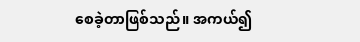စေခဲ့တာဖြစ်သည်။ အကယ်၍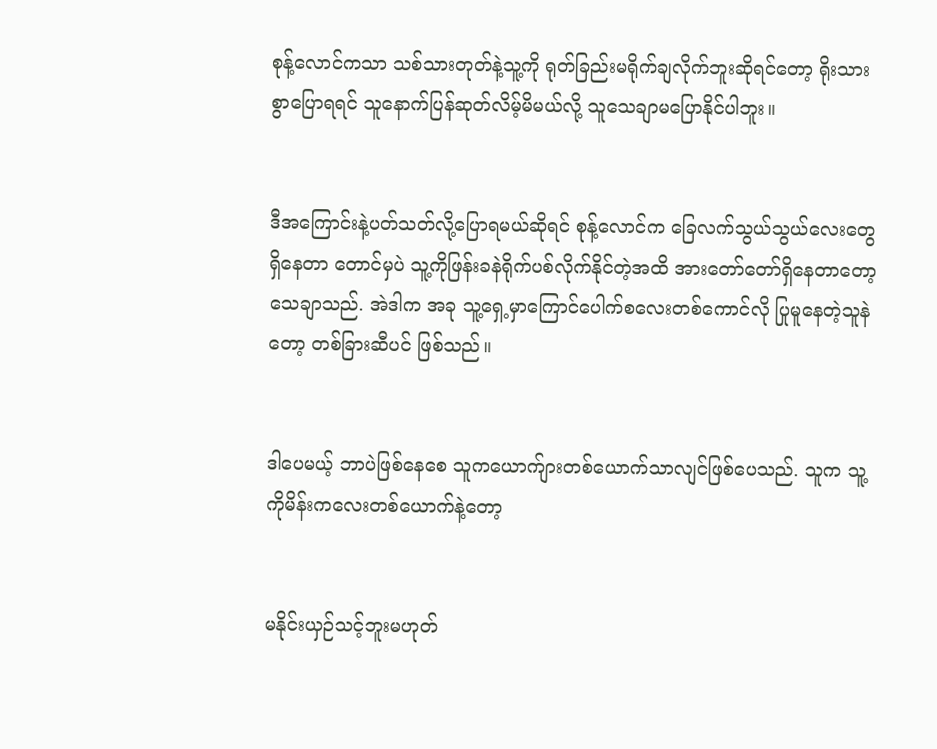စုန့်လောင်ကသာ သစ်သားတုတ်နဲ့သူ့ကို ရုတ်ခြည်းမရိုက်ချလိုက်ဘူးဆိုရင်တော့ ရိုးသားစွာပြောရရင် သူနောက်ပြန်ဆုတ်လိမ့်မိမယ်လို့ သူသေချာမပြောနိုင်ပါဘူး။


ဒီအကြောင်းနဲ့ပတ်သတ်လို့ပြောရမယ်ဆိုရင် စုန့်လောင်က ခြေလက်သွယ်သွယ်လေးတွေရှိနေတာ တောင်မှပဲ သူ့ကိုဖြန်းခနဲရိုက်ပစ်လိုက်နိုင်တဲ့အထိ အားတော်တော်ရှိနေတာတော့‌ သေချာသည်. အဲဒါက အခု သူ့ရှေ့မှာကြောင်ပေါက်စလေးတစ်ကောင်လို ပြုမူနေတဲ့သူနဲတော့ တစ်ခြားဆီပင် ဖြစ်သည်။


ဒါပေမယ့် ဘာပဲဖြစ်နေစေ သူကယောက်ျားတစ်ယောက်သာလျင်ဖြစ်ပေသည်. သူက သူ့ကိုမိန်းကလေးတစ်ယောက်နဲ့တော့


မနိုင်းယှဉ်သင့်ဘူးမဟုတ်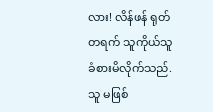လား! လိန်ဖန် ရုတ်တရက် သူကိုယ်သူ ခံစားမိလိုက်သည်. သူ မဖြစ်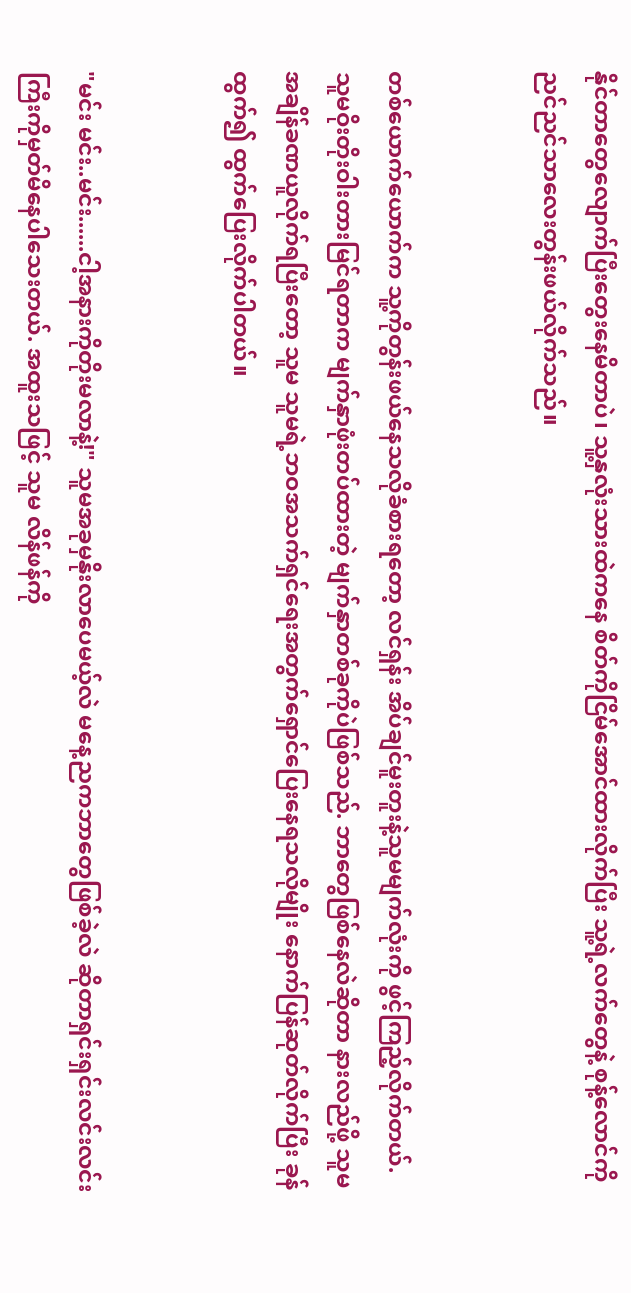နိုင်တာတွေလျောက်ပြီးတွေးနေမိတာပဲ၊ သူ့နှလုံးသားထဲကနေ စိတ်ကိုငြိမ်အောင်ထားလိုက်ပြီး သူ့ရဲ့လက်တွေနဲ့ စုန့်လောင်ကိုညင်ညင်သာလေးတွန်းဖယ်လိုက်သည်။


တစ်ယောက်ယောက်က သူ့ကိုတွန်းဖယ်နေသလိုခံစားရတော့ လင်ရှန်း အိပ်ချင်မူးတူးနဲ့သူမမျက်လုံးကို ဖွင့်ကြည့်လိုက်တယ်. သူမဝိုးတိုးဝါးတားမြင်ရတာက မျက်နှာဖုံးတပ်ထားတဲ့ မျက်နှာတစ်ခုကိုပဲဖြစ်သည်. ဘာတွေဖြစ်နေလဲဆိုတာ နားလည်ဖို့ သူမအချိန်ခဏယူလိုက်ရပြီးတော့ သူမ သူမရဲ့ဘဝအသက်ရှင်ရေးအတွက်ရှောင်ပြေးနေရသလိုမျိုး နောက်ပြန်ဆုတ်လိုက်ပြီး ခုန်ထွက်၍ ထွက်ပြေးလိုက်ပါတယ်။


"မင်း မင်း..မင်း......ငါ့အနားကိုတိုးမလာနဲ့!" သူမအခုမှနိုးလာပေမယ့်လဲ မနေ့ညကဘာတွေဖြစ်ခဲ့လဲ ဆိုတာရှင်းရှင်းလင်းလင်းကြီးကိုမှတ်မိနေပါသေးတယ်. အထူးသဖြင့် သူမ လိန်ဖန်ကို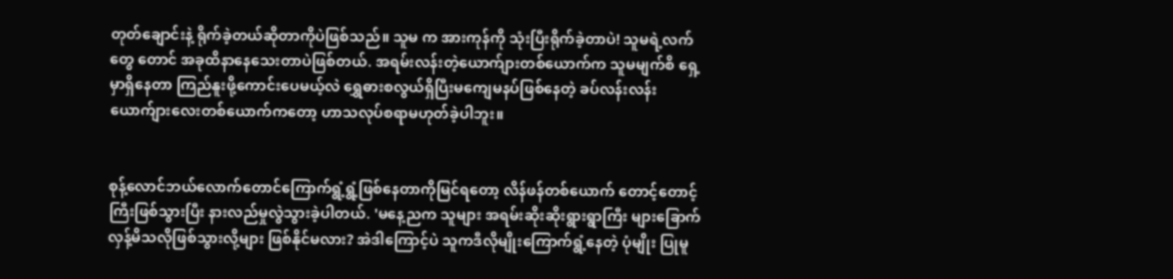တုတ်ချောင်းနဲ့ ရိုက်ခဲ့တယ်ဆိုတာကိုပဲဖြစ်သည်။ သူမ က အားကုန်ကို သုံးပြီးရိုက်ခဲ့တာပဲ! သူမရဲ့လက်တွေ တောင် အခုထိနာနေသေးတာပဲဖြစ်တယ်. အရမ်းလန်းတဲ့ယောက်ျားတစ်ယောက်က သူမမျက်စိ ရှေ့မှာရှိနေတာ ကြည်နူးဖို့ကောင်းပေမယ့်လဲ ရွှေဓားစလွယ်ရှိပြီးမကျေမနပ်ဖြစ်နေတဲ့ ခပ်လန်းလန်း ယောက်ျားလေးတစ်ယောက်ကတော့ ဟာသလုပ်စရာမဟုတ်ခဲ့ပါဘူး။


စုန့်လောင်ဘယ်လောက်တောင်ကြောက်ရွံ့ရွံ့ဖြစ်နေတာကိုမြင်ရတော့ လိန်ဖန်တစ်ယောက် တောင့်တောင့်ကြီးဖြစ်သွားပြီး နားလည်မှုလွဲသွားခဲ့ပါတယ်. 'မနေ့ညက သူများ အရမ်းဆိုးဆိုးရွားရွာကြီး များခြောက်လှန့်မိသလိုဖြစ်သွားလို့များ ဖြစ်နိုင်မလား? အဲဒါကြောင့်ပဲ သူကဒီလိုမျိုးကြောက်ရွံ့နေတဲ့ ပုံမျိုး ပြုမူ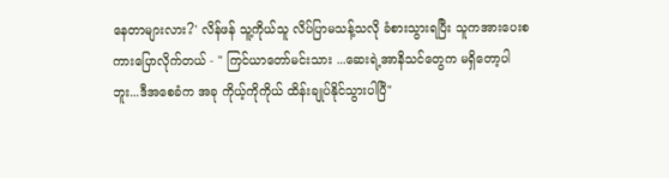နေတာများလား?' လိန်ဖန် သူ့ကိုယ်သူ လိပ်ပြာမသန့်သလို ခံစားသွားရပြီး သူကအားပေးစကားပြောလိုက်တယ် - " ကြင်ယာတော်မင်းသား ...ဆေးရဲ့အာနိသင်တွေက မရှိတော့ပါဘူး...ဒီအစေခံက အခု ကိုယ့်ကိုကိုယ် ထိန်းချုပ်နိုင်သွားပါပြီ"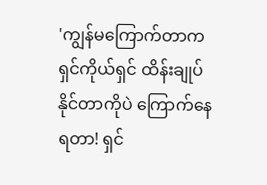'ကျွန်မကြောက်တာက ရှင်ကိုယ်ရှင် ထိန်းချုပ်နိုင်တာကိုပဲ ကြောက်နေရတာ! ရှင်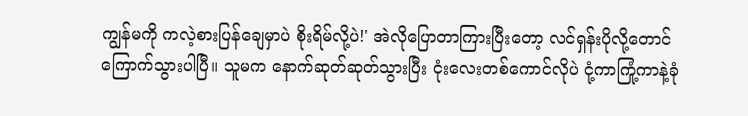ကျွန်မကို ကလဲ့စားပြန်ချေမှာပဲ စိုးရိမ်လို့ပဲ!' အဲလိုပြောတာကြားပြီးတော့ လင်ရှန်းပိုလို့တောင် ကြောက်သွားပါပြီ။ သူမက နောက်ဆုတ်ဆုတ်သွားပြီး ငုံးလေးတစ်ကောင်လိုပဲ ငုံ့ကာကြုံ့ကာနဲ့ခုံ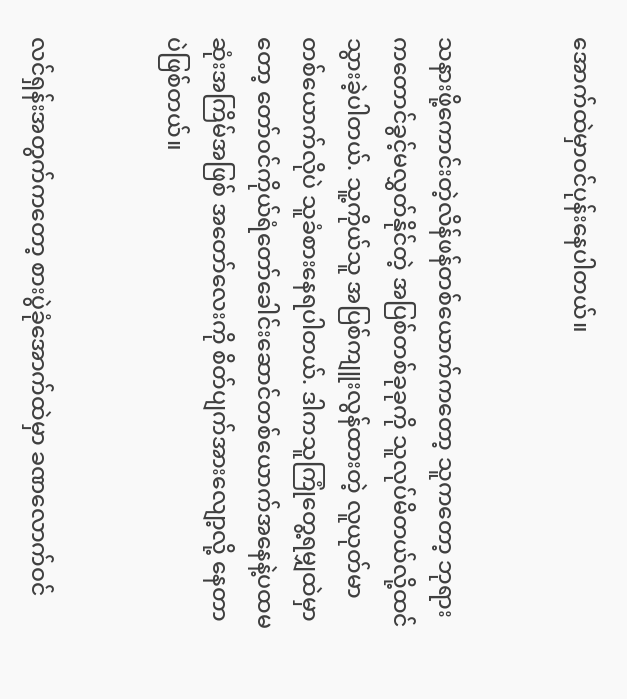အောက်ထဲမှာဝင်ပုန်းနေပါတယ်။


သနားဖို့ကောင်းတဲ့လိန်ဖန်တစ်ယောက်ကတော့ သူကတော့ ဘုရားကတောင်ခွင့်မလွှတ်နိုင်တဲ့ အပြစ်တစ်ခုခုကို သူလုပ်မိတယ်လို့ထင်သွားခဲ့ပါတယ်. သူ့ကိုယ်သူ အပြစ်ကျူးလွန်ထားတဲ့ လူယုတ်မာတစ်ယောက်လိုပဲ သူခံစားနေရပါတယ်. ဒါကသူကြုံတွေ့ရမျှထဲမှာတော့ တော်ဝင်ကိုယ်ရံတော်ခေါင်းဆောင်တစ်ယောက်အနေနဲ့ပထမဆုံးအကြိမ်အဖြစ် အတော်လေးကို စိတ်ပျက်အားလျော့လို့ နေတာပဲဖြစ်တယ်။


လင်ရှန်းအတွက်ကတော့ စားပွဲခုံအောက်ထဲမှာ ခဏလောက်ဝင်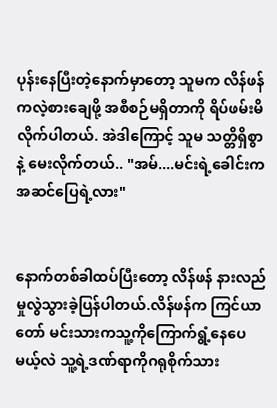ပုန်းနေပြီးတဲ့နောက်မှာတော့ သူမက လိန်ဖန်ကလဲ့စားချေဖို့ အစီစဉ်မရှိတာကို ရိပ်ဖမ်းမိလိုက်ပါတယ်. အဲဒါကြောင့် သူမ သတ္တိရှိစွာနဲ့ မေးလိုက်တယ်.. "အမ်....မင်းရဲ့ခေါင်းက အဆင်ပြေရဲ့လား"


နောက်တစ်ခါထပ်ပြီးတော့ လိန်ဖန် နားလည်မှုလွဲသွားခဲ့ပြန်ပါတယ်.လိန်ဖန်က ကြင်ယာတော် မင်းသားကသူ့ကိုကြောက်ရွံ့နေပေမယ့်လဲ သူ့ရဲ့ဒဏ်ရာကိုဂရုစိုက်သား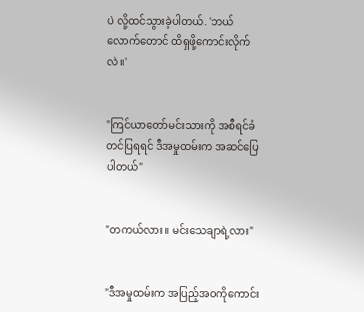ပဲ လို့ထင်သွားခဲ့ပါတယ်. 'ဘယ်လောက်တောင် ထိရှဖို့ကောင်းလိုက်လဲ။'


"ကြင်ယာတော်မင်းသားကို အစီရင်ခံတင်ပြရရင် ဒီအမှုထမ်းက အဆင်ပြေပါတယ်"


"တကယ်လား။ မင်းသေချာရဲ့လား"


"ဒီအမှုထမ်းက အပြည့်အဝကိုကောင်း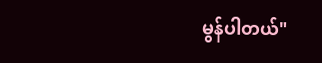မွန်ပါတယ်"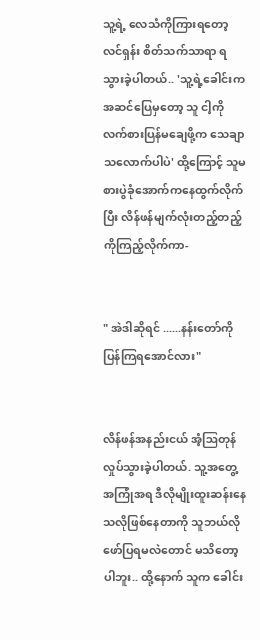သူ့ရဲ့ လေသံကိုကြားရတော့ လင်ရှန်း စိတ်သက်သာရာ ရသွားခဲ့ပါတယ်.. 'သူ့ရဲ့ခေါင်းက အဆင်ပြေမှတော့ သူ ငါ့ကို လက်စားပြန်မချေဖို့က သေချာသလောက်ပါပဲ' ထို့ကြောင့် သူမ စားပွဲခုံအောက်ကနေထွက်လိုက်ပြီး လိန်ဖန်မျက်လုံးတည့်တည့်ကိုကြည့်လိုက်ကာ-


" အဲဒါဆိုရင် ......နန်းတော်ကို ပြန်ကြရအောင်လား"


လိန်ဖန်အနည်းငယ် အံ့ဩတုန်လှုပ်သွားခဲ့ပါတယ်. သူ့အတွေ့အကြုံအရ ဒီလိုမျိုးထူးဆန်းနေသလိုဖြစ်နေတာကို သူဘယ်လိုဖော်ပြရမလဲတောင် မသိတော့ပါဘူး.. ထို့နောက် သူက ခေါင်း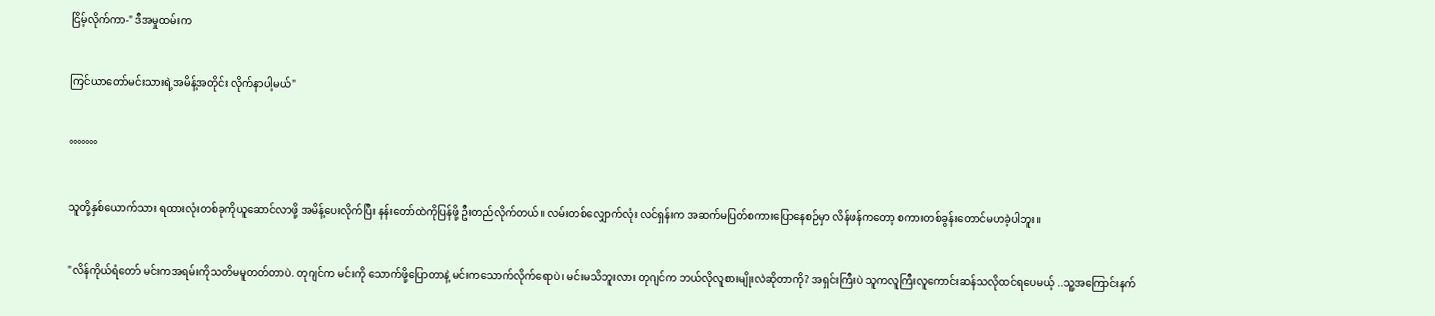ငြိမ့်လိုက်ကာ-" ဒီအမှုထမ်းက


ကြင်ယာတော်မင်းသားရဲ့အမိန့်အတိုင်း လိုက်နာပါ့မယ်"


°°°°°°°


သူတို့နှစ်ယောက်သား ရထားလုံးတစ်ခုကိုယူဆောင်လာဖို့ အမိန့်ပေးလိုက်ပြီး နန်းတော်ထဲကိုပြန်ဖို့ ဦးတည်လိုက်တယ်။ လမ်းတစ်လျှောက်လုံး လင်ရှန်းက အဆက်မပြတ်စကားပြောနေစဉ်မှာ လိန်ဖန်ကတော့ စကားတစ်ခွန်းတောင်မဟခဲ့ပါဘူး။


"လိန်ကိုယ်ရံတော် မင်းကအရမ်းကိုသတိမမူတတ်တာပဲ. တုဂျင်က မင်းကို သောက်ဖို့ပြောတာနဲ့ မင်းကသောက်လိုက်ရောပဲ၊ မင်းမသိဘူးလား တုဂျင်က ဘယ်လိုလူစားမျိုးလဲဆိုတာကို? အရှင်းကြီးပဲ သူကလူကြီးလူကောင်းဆန်သလိုထင်ရပေမယ့် ..သူ့အကြောင်းနက်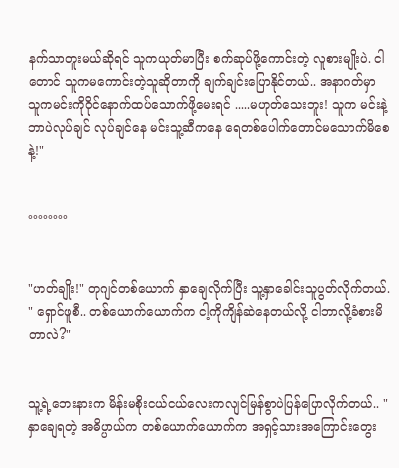နက်သာတူးမယ်ဆိုရင် သူကယုတ်မာပြီး စက်ဆုပ်ဖို့ကောင်းတဲ့ လူစားမျိုးပဲ. ငါတောင် သူကမကောင်းတဲ့သူဆိုတာကို ချက်ချင်းပြောနိုင်တယ်.. အနာဂတ်မှာ သူကမင်းကိုဝိုင်နောက်ထပ်သောက်ဖို့မေးရင် .....မဟုတ်သေးဘူး! သူက မင်းနဲ့ဘာပဲလုပ်ချင် လုပ်ချင်နေ မင်းသူ့ဆီကနေ ရေတစ်ပေါက်တောင်မသောက်မိစေနဲ့!"


°°°°°°°°


"ဟတ်ချိုး!" တုဂျင်တစ်ယောက် နှာချေလိုက်ပြီး သူ့နှာခေါင်းသူပွတ်လိုက်တယ်. " ရှောင်ဖူစီ.. တစ်ယောက်ယောက်က ငါ့ကိုကျိန်ဆဲနေတယ်လို့ ငါဘာလို့ခံစားမိတာလဲ?"


သူ့ရဲ့ဘေးနားက မိန်းမစိုးငယ်ငယ်လေးကလျင်မြန်စွာပဲပြန်ပြောလိုက်တယ်.. "နှာချေရတဲ့ အဓိပ္ပာယ်က တစ်ယောက်ယောက်က အရှင့်သားအကြောင်းတွေး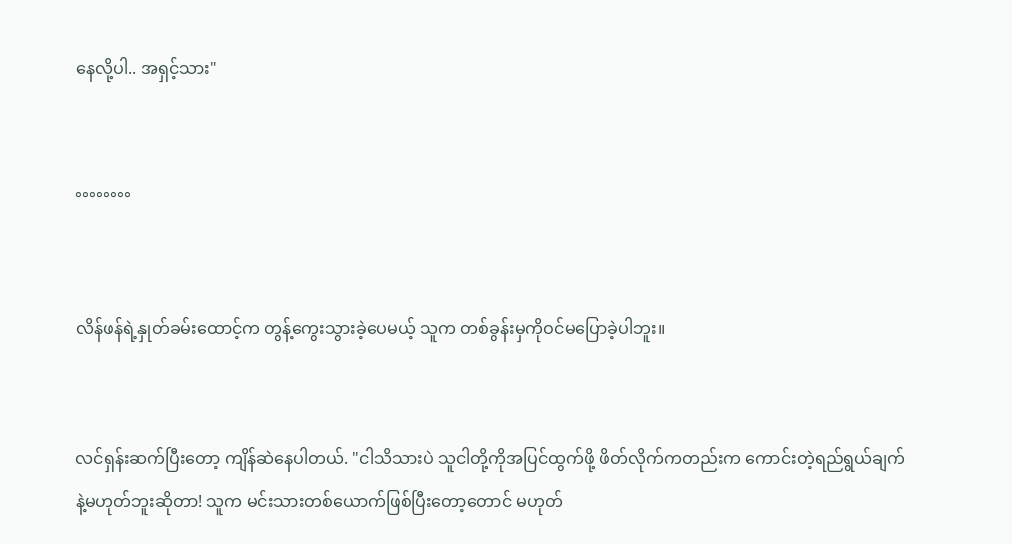နေလို့ပါ.. အရှင့်သား"


°°°°°°°°


လိန်ဖန်ရဲ့နှုတ်ခမ်းထောင့်က တွန့်ကွေးသွားခဲ့ပေမယ့် သူက တစ်ခွန်းမှကိုဝင်မပြောခဲ့ပါဘူး။


လင်ရှန်းဆက်ပြီးတော့ ကျိန်ဆဲနေပါတယ်. "ငါသိသားပဲ သူငါတို့ကိုအပြင်ထွက်ဖို့ ဖိတ်လိုက်ကတည်းက ကောင်းတဲ့ရည်ရွယ်ချက်နဲ့မဟုတ်ဘူးဆိုတာ! သူက မင်းသားတစ်ယောက်ဖြစ်ပြီးတော့တောင် မဟုတ်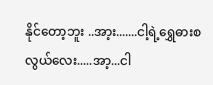နိုင်တော့ဘူး ..အာ့း.......ငါ့ရဲ့‌ရွှေဓားစလွယ်လေး.....အာ့...ငါ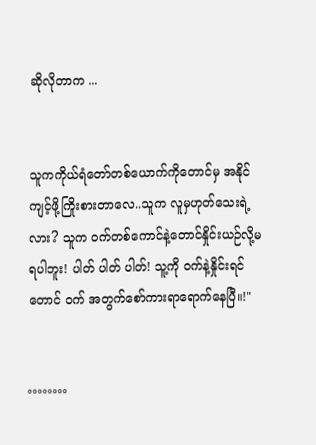ဆိုလိုတာက ...


သူကကိုယ်ရံတော်တစ်ယောက်ကိုတောင်မှ အနိုင်ကျင့်ဖို့ကြိုးစားတာ‌လေ..သူက လူမှဟုတ်သေးရဲ့လား? သူက ဝက်တစ်ကောင်နဲ့တောင်နှိုင်းယဉ်လို့မရပါဘူး! ပါတ် ပါတ် ပါတ်! သူ့ကို ဝက်နဲ့နှိုင်းရင်တောင် ဝက် အတွက်စော်ကားရာရောက်နေပြီ။!"


°°°°°°°°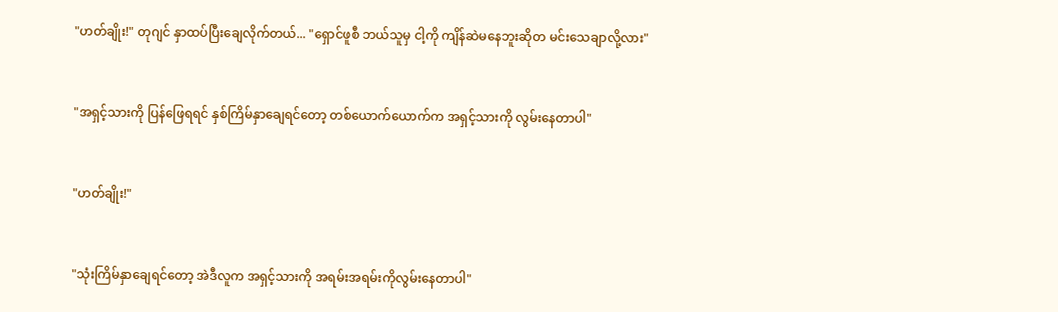"ဟတ်ချိုး!" တုဂျင် နှာထပ်ပြီးချေလိုက်တယ်... "ရှောင်ဖူစီ ဘယ်သူမှ ငါ့ကို ကျိန်ဆဲမနေဘူးဆိုတ မင်းသေချာလို့လား"


"အရှင့်သားကို ပြန်ဖြေရရင် နှစ်ကြိမ်နှာချေရင်တော့ တစ်ယောက်ယောက်က အရှင့်သားကို လွမ်းနေတာပါ"


"ဟတ်ချိုး!"


"သုံးကြိမ်နှာချေရင်တော့ အဲဒီလူက အရှင့်သားကို အရမ်းအရမ်းကိုလွမ်းနေတာပါ"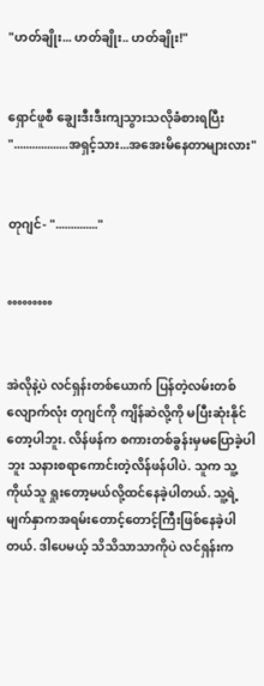"ဟတ်ချိုး... ဟတ်ချိုး.. ဟတ်ချိုး!"


ရှောင်ဖူစီ ချွေးဒီးဒီးကျသွားသလိုခံစားရပြီး "..................အရှင့်သား...အအေးမိနေတာများလား"


တုဂျင်- ".............."


°°°°°°°°°


အဲလိုနဲ့ပဲ လင်ရှန်းတစ်ယောက် ပြန်တဲ့လမ်းတစ်လျောက်လုံး တုဂျင်ကို ကျိန်ဆဲလို့ကို မပြီးဆုံးနိုင်တော့ပါဘူး. လိန်ဖန်က စကားတစ်ခွန်းမှမပြောခဲ့ပါဘူး သနားစရာကောင်းတဲ့လိန်ဖန်ပါပဲ. သူက သူ့ကိုယ်သူ ရှုးတော့မယ်လို့ထင်နေခဲ့ပါတယ်. သူ့ရဲ့မျက်နှာကအရမ်းတောင့်တောင့်ကြီးဖြစ်နေခဲ့ပါတယ်. ဒါပေမယ့် သိသိသာသာကိုပဲ လင်ရှန်းက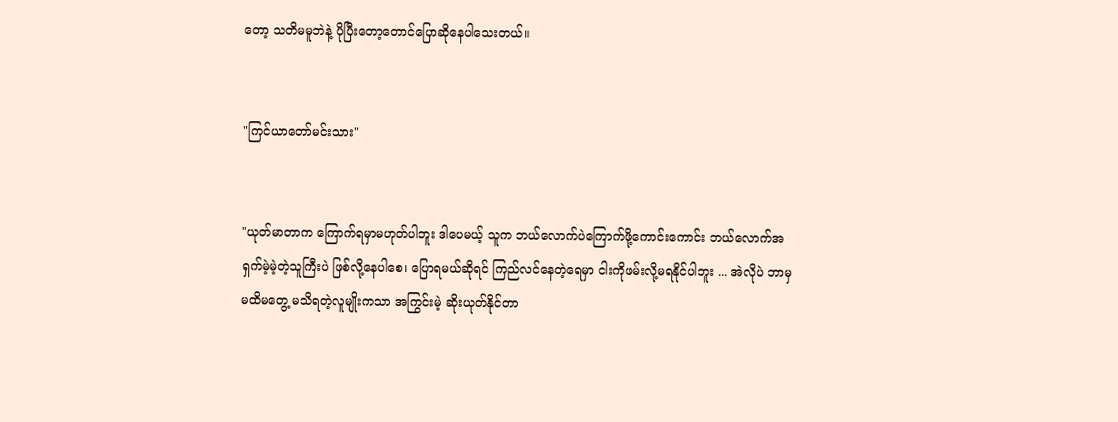တော့ သတိမမူဘဲနဲ့ ပိုပြီးတော့တောင်ပြောဆိုနေပါသေးတယ်။


"ကြင်ယာတော်မင်းသား"


"ယုတ်မာတာက ကြောက်ရမှာမဟုတ်ပါဘူး ဒါပေမယ့် သူက ဘယ်လောက်ပဲကြောက်ဖို့ကောင်းကောင်း ဘယ်လောက်အရှက်မဲ့မဲ့တဲ့သူကြီးပဲ ဖြစ်လို့နေပါစေ၊ ပြောရမယ်ဆိုရင် ကြည်လင်နေတဲ့ရေမှာ ငါးကိုဖမ်းလို့မရနိုင်ပါဘူး ... အဲလိုပဲ ဘာမှမထိမတွေ့ မသိရတဲ့လူမျိုးကသာ အကြွင်းမဲ့ ဆိုးယုတ်နိုင်တာ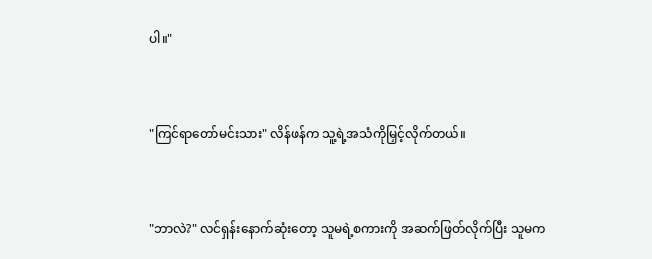ပါ။"


"ကြင်ရာတော်မင်းသား" လိန်ဖန်က သူ့ရဲ့အသံကိုမြှင့်လိုက်တယ်။


"ဘာလဲ?" လင်ရှန်းနောက်ဆုံးတော့ သူမရဲ့စကားကို အဆက်ဖြတ်လိုက်ပြီး သူမက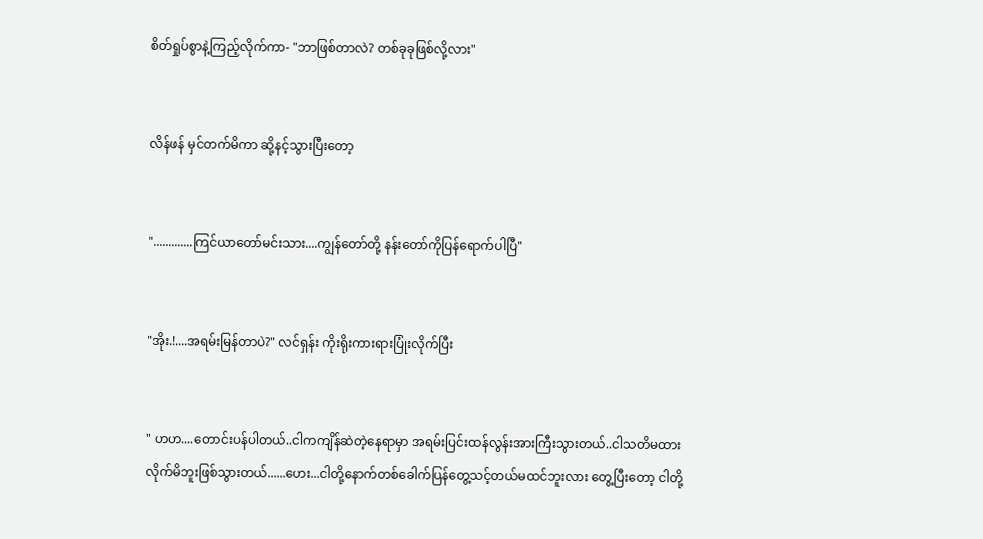စိတ်ရှုပ်စွာနဲ့ကြည့်လိုက်ကာ- "ဘာဖြစ်တာလဲ? တစ်ခုခုဖြစ်လို့လား"


လိန်ဖန် မှင်တက်မိကာ ဆို့နင့်သွားပြီးတော့


".............ကြင်ယာတော်မင်းသား....ကျွန်တော်တို့ နန်းတော်ကိုပြန်ရောက်ပါပြီ"


"အိုး.!....အရမ်းမြန်တာပဲ?" လင်ရှန်း ကိုးရိုးကားရားပြုံးလိုက်ပြီး


" ဟဟ....တောင်းပန်ပါတယ်..ငါကကျိန်ဆဲတဲ့နေရာမှာ အရမ်းပြင်းထန်လွန်းအားကြီးသွားတယ်..ငါသတိမထားလိုက်မိဘူးဖြစ်သွားတယ်......ဟေး...ငါတို့နောက်တစ်ခေါက်ပြန်တွေ့သင့်တယ်မထင်ဘူးလား တွေ့ပြီးတော့ ငါတို့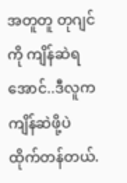အတူတူ တုဂျင်ကို ကျိန်ဆဲရအောင်..ဒီလူက ကျိန်ဆဲဖို့ပဲထိုက်တန်တယ်.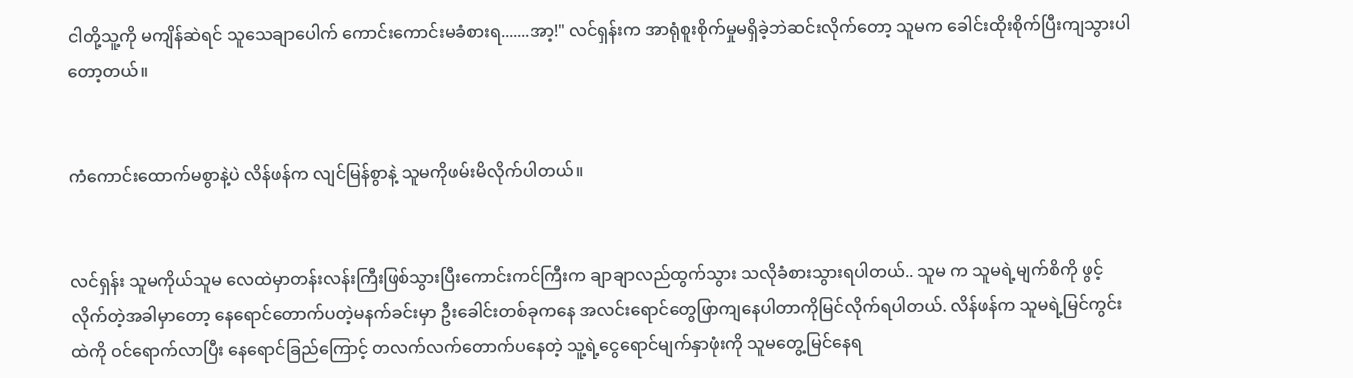ငါတို့သူ့ကို မကျိန်ဆဲရင် သူသေချာပေါက် ကောင်းကောင်းမခံစားရ.......အာ့!" လင်ရှန်းက အာရုံစူးစိုက်မှုမရှိခဲ့ဘဲဆင်းလိုက်တော့ သူမက ခေါင်းထိုးစိုက်ပြီးကျသွားပါတော့တယ်။


ကံကောင်းထောက်မစွာနဲ့ပဲ လိန်ဖန်က လျင်မြန်စွာနဲ့ သူမကိုဖမ်းမိလိုက်ပါတယ်။


လင်ရှန်း သူမကိုယ်သူမ လေထဲမှာတန်းလန်းကြီးဖြစ်သွားပြီးကောင်းကင်ကြီးက ချာချာလည်ထွက်သွား သလိုခံစားသွားရပါတယ်.. သူမ က သူမရဲ့မျက်စိကို ဖွင့်လိုက်တဲ့အခါမှာတော့ နေရောင်တောက်ပတဲ့မနက်ခင်းမှာ ဦးခေါင်းတစ်ခုကနေ အလင်းရောင်တွေဖြာကျနေပါတာကိုမြင်လိုက်ရပါတယ်. လိန်ဖန်က သူမရဲ့မြင်ကွင်းထဲကို ဝင်ရောက်လာပြီး နေရောင်ခြည်ကြောင့် တလက်လက်တောက်ပနေတဲ့ သူ့ရဲ့ငွေရောင်မျက်နှာဖုံးကို သူမတွေ့မြင်နေရ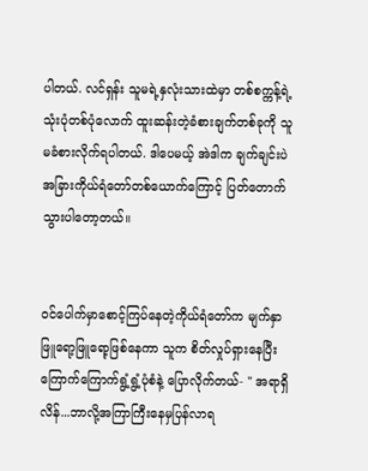ပါတယ်. လင်ရှန်း သူမရဲ့နှလုံးသားထဲမှာ တစ်စက္ကန့်ရဲ့ သုံးပုံတစ်ပုံလောက် ထူးဆန်းတဲ့ခံစားချက်တစ်ခုကို သူမခံစားလိုက်ရပါတယ်. ဒါပေမယ့် အဲဒါက ချက်ချင်းပဲ အခြားကိုယ်ရံတော်တစ်ယောက်ကြောင့် ပြတ်တောက်သွားပါတော့တယ်။


ဝင်ပေါက်မှာစောင့်ကြပ်နေတဲ့ကိုယ်ရံတော်က မျက်နှာဖြူရော့ဖြူရော့ဖြစ်နေကာ သူက စိတ်လှုပ်ရှားနေပြီး ကြောက်ကြောက်ရွံ့ရွံ့ပုံစံနဲ့ ပြောလိုက်တယ်- " အရာရှိလိန်...ဘာလို့အကြာကြီးနေမှပြန်လာရ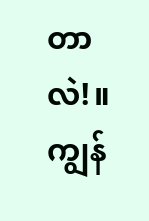တာလဲ!။ ကျွန်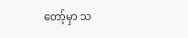တော့်မှာ သ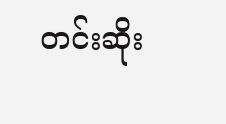တင်းဆိုး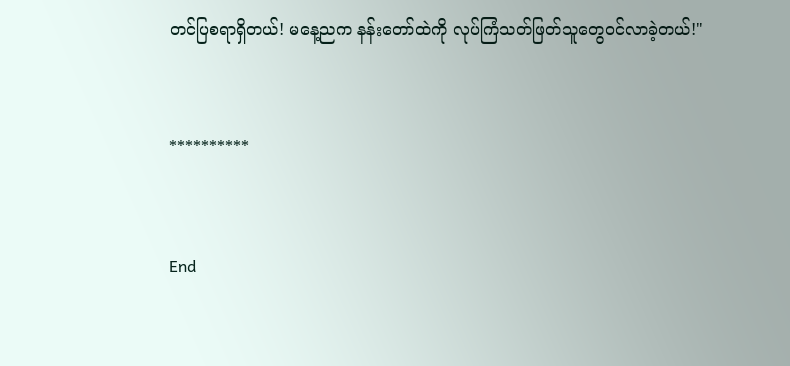တင်ပြစရာရှိတယ်! မနေ့ညက နန်းတော်ထဲကို လုပ်ကြံသတ်ဖြတ်သူတွေဝင်လာခဲ့တယ်!"


**********


End